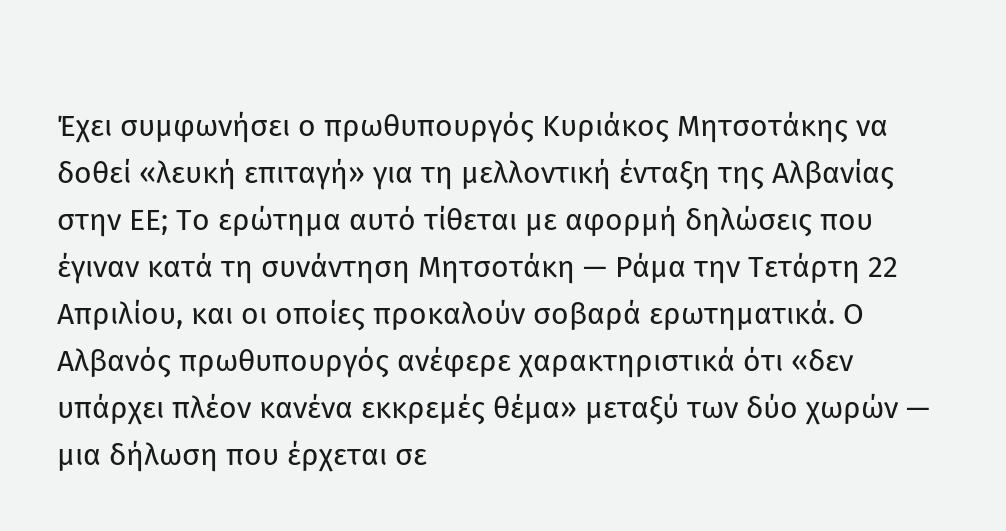Έχει συμφωνήσει ο πρωθυπουργός Κυριάκος Μητσοτάκης να δοθεί «λευκή επιταγή» για τη μελλοντική ένταξη της Αλβανίας στην ΕΕ; Το ερώτημα αυτό τίθεται με αφορμή δηλώσεις που έγιναν κατά τη συνάντηση Μητσοτάκη — Ράμα την Τετάρτη 22 Απριλίου, και οι οποίες προκαλούν σοβαρά ερωτηματικά. Ο Αλβανός πρωθυπουργός ανέφερε χαρακτηριστικά ότι «δεν υπάρχει πλέον κανένα εκκρεμές θέμα» μεταξύ των δύο χωρών — μια δήλωση που έρχεται σε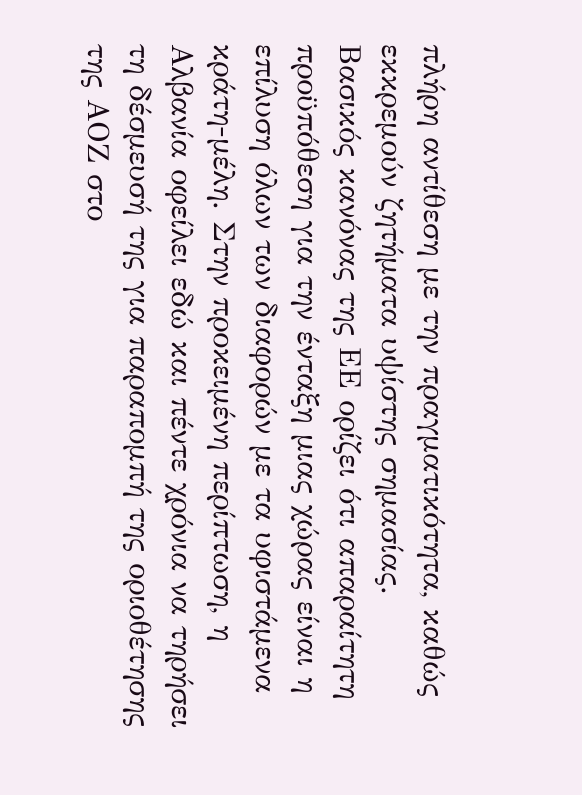πλήρη αντίθεση με την πραγματικότητα, καθώς εκκρεμούν ζητήματα υψίστης σημασίας.
Βασικός κανόνας της ΕΕ ορίζει ότι απαραίτητη προϋπόθεση για την ένταξη μιας χώρας είναι η επίλυση όλων των διαφορών με τα υφιστάμενα κράτη-μέλη. Στην προκειμένη περίπτωση, η Αλβανία οφείλει εδώ και πέντε χρόνια να τηρήσει τη δέσμευσή της για παραπομπή της οριοθέτησης της ΑΟΖ στο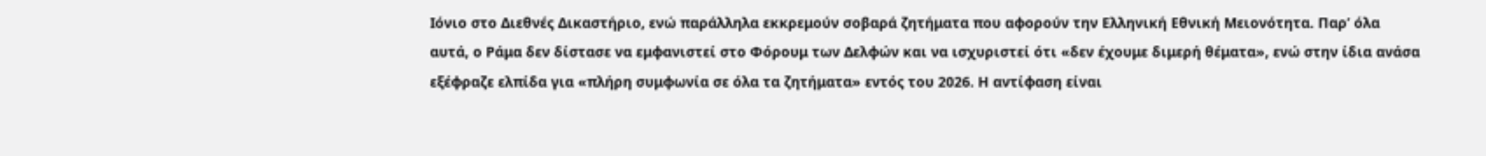Ιόνιο στο Διεθνές Δικαστήριο, ενώ παράλληλα εκκρεμούν σοβαρά ζητήματα που αφορούν την Ελληνική Εθνική Μειονότητα. Παρ’ όλα αυτά, ο Ράμα δεν δίστασε να εμφανιστεί στο Φόρουμ των Δελφών και να ισχυριστεί ότι «δεν έχουμε διμερή θέματα», ενώ στην ίδια ανάσα εξέφραζε ελπίδα για «πλήρη συμφωνία σε όλα τα ζητήματα» εντός του 2026. Η αντίφαση είναι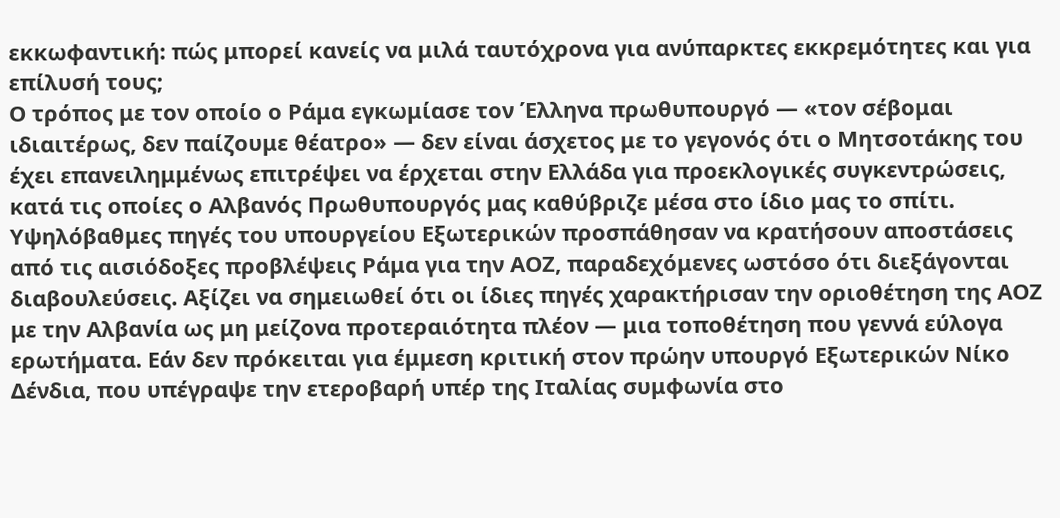εκκωφαντική: πώς μπορεί κανείς να μιλά ταυτόχρονα για ανύπαρκτες εκκρεμότητες και για επίλυσή τους;
Ο τρόπος με τον οποίο ο Ράμα εγκωμίασε τον Έλληνα πρωθυπουργό — «τον σέβομαι ιδιαιτέρως, δεν παίζουμε θέατρο» — δεν είναι άσχετος με το γεγονός ότι ο Μητσοτάκης του έχει επανειλημμένως επιτρέψει να έρχεται στην Ελλάδα για προεκλογικές συγκεντρώσεις, κατά τις οποίες ο Αλβανός Πρωθυπουργός μας καθύβριζε μέσα στο ίδιο μας το σπίτι.
Υψηλόβαθμες πηγές του υπουργείου Εξωτερικών προσπάθησαν να κρατήσουν αποστάσεις από τις αισιόδοξες προβλέψεις Ράμα για την ΑΟΖ, παραδεχόμενες ωστόσο ότι διεξάγονται διαβουλεύσεις. Αξίζει να σημειωθεί ότι οι ίδιες πηγές χαρακτήρισαν την οριοθέτηση της ΑΟΖ με την Αλβανία ως μη μείζονα προτεραιότητα πλέον — μια τοποθέτηση που γεννά εύλογα ερωτήματα. Εάν δεν πρόκειται για έμμεση κριτική στον πρώην υπουργό Εξωτερικών Νίκο Δένδια, που υπέγραψε την ετεροβαρή υπέρ της Ιταλίας συμφωνία στο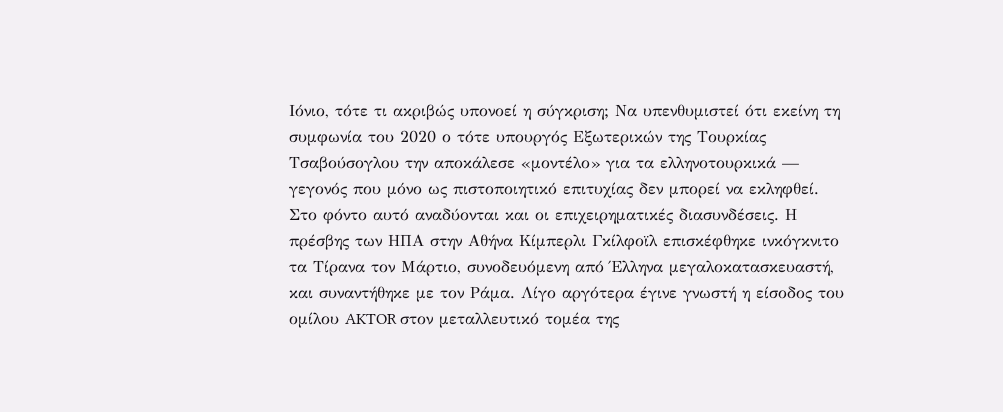Ιόνιο, τότε τι ακριβώς υπονοεί η σύγκριση; Να υπενθυμιστεί ότι εκείνη τη συμφωνία του 2020 ο τότε υπουργός Εξωτερικών της Τουρκίας Τσαβούσογλου την αποκάλεσε «μοντέλο» για τα ελληνοτουρκικά — γεγονός που μόνο ως πιστοποιητικό επιτυχίας δεν μπορεί να εκληφθεί.
Στο φόντο αυτό αναδύονται και οι επιχειρηματικές διασυνδέσεις. Η πρέσβης των ΗΠΑ στην Αθήνα Κίμπερλι Γκίλφοϊλ επισκέφθηκε ινκόγκνιτο τα Τίρανα τον Μάρτιο, συνοδευόμενη από Έλληνα μεγαλοκατασκευαστή, και συναντήθηκε με τον Ράμα. Λίγο αργότερα έγινε γνωστή η είσοδος του ομίλου AKTOR στον μεταλλευτικό τομέα της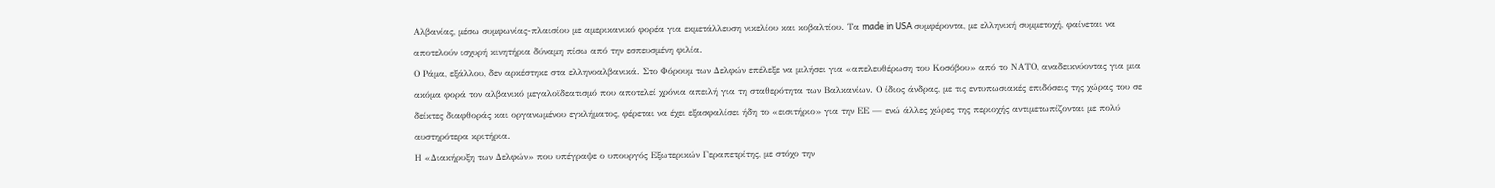Αλβανίας, μέσω συμφωνίας-πλαισίου με αμερικανικό φορέα για εκμετάλλευση νικελίου και κοβαλτίου. Τα made in USA συμφέροντα, με ελληνική συμμετοχή, φαίνεται να αποτελούν ισχυρή κινητήρια δύναμη πίσω από την εσπευσμένη φιλία.
Ο Ράμα, εξάλλου, δεν αρκέστηκε στα ελληνοαλβανικά. Στο Φόρουμ των Δελφών επέλεξε να μιλήσει για «απελευθέρωση του Κοσόβου» από το ΝΑΤΟ, αναδεικνύοντας για μια ακόμα φορά τον αλβανικό μεγαλοϊδεατισμό που αποτελεί χρόνια απειλή για τη σταθερότητα των Βαλκανίων. Ο ίδιος άνδρας, με τις εντυπωσιακές επιδόσεις της χώρας του σε δείκτες διαφθοράς και οργανωμένου εγκλήματος, φέρεται να έχει εξασφαλίσει ήδη το «εισιτήριο» για την ΕΕ — ενώ άλλες χώρες της περιοχής αντιμετωπίζονται με πολύ αυστηρότερα κριτήρια.
Η «Διακήρυξη των Δελφών» που υπέγραψε ο υπουργός Εξωτερικών Γεραπετρίτης, με στόχο την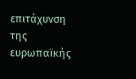επιτάχυνση της ευρωπαϊκής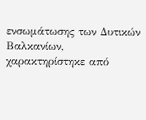ενσωμάτωσης των Δυτικών Βαλκανίων, χαρακτηρίστηκε από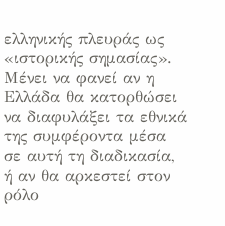ελληνικής πλευράς ως «ιστορικής σημασίας». Μένει να φανεί αν η Ελλάδα θα κατορθώσει να διαφυλάξει τα εθνικά της συμφέροντα μέσα σε αυτή τη διαδικασία, ή αν θα αρκεστεί στον ρόλο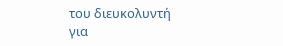του διευκολυντή για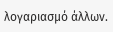λογαριασμό άλλων.